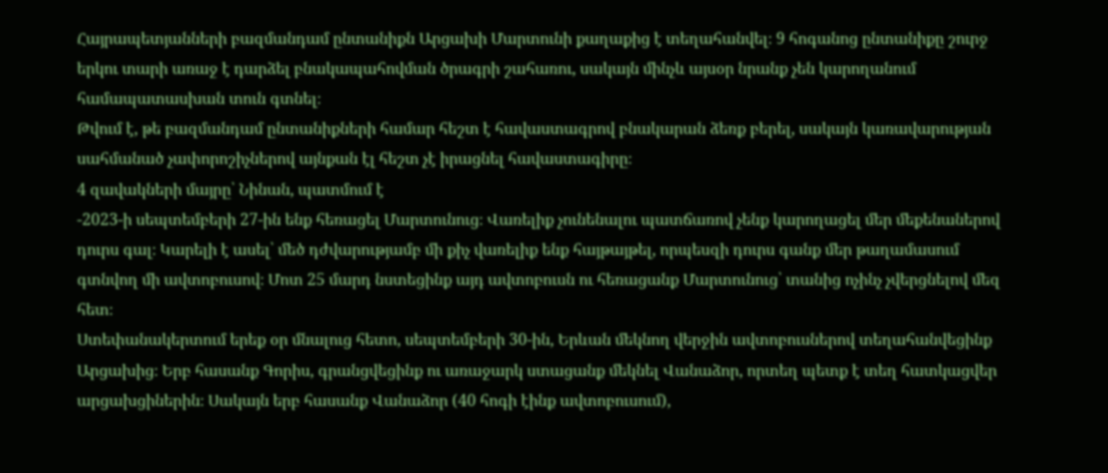Հայրապետյանների բազմանդամ ընտանիքն Արցախի Մարտունի քաղաքից է տեղահանվել։ 9 հոգանոց ընտանիքը շուրջ երկու տարի առաջ է դարձել բնակապահովման ծրագրի շահառու, սակայն մինչև այսօր նրանք չեն կարողանում համապատասխան տուն գտնել։
Թվում է, թե բազմանդամ ընտանիքների համար հեշտ է հավաստագրով բնակարան ձեռք բերել, սակայն կառավարության սահմանած չափորոշիչներով այնքան էլ հեշտ չէ իրացնել հավաստագիրը։
4 զավակների մայրը՝ Նինան, պատմում է
-2023-ի սեպտեմբերի 27-ին ենք հեռացել Մարտունուց։ Վառելիք չունենալու պատճառով չենք կարողացել մեր մեքենաներով դուրս գալ։ Կարելի է ասել՝ մեծ դժվարությամբ մի քիչ վառելիք ենք հայթայթել, որպեսզի դուրս գանք մեր թաղամասում գտնվող մի ավտոբուսով։ Մոտ 25 մարդ նստեցինք այդ ավտոբուսն ու հեռացանք Մարտունուց՝ տանից ոչինչ չվերցնելով մեզ հետ։
Ստեփանակերտում երեք օր մնալուց հետո, սեպտեմբերի 30-ին, Երևան մեկնող վերջին ավտոբուսներով տեղահանվեցինք Արցախից։ Երբ հասանք Գորիս, գրանցվեցինք ու առաջարկ ստացանք մեկնել Վանաձոր, որտեղ պետք է տեղ հատկացվեր արցախցիներին։ Սակայն երբ հասանք Վանաձոր (40 հոգի էինք ավտոբուսում),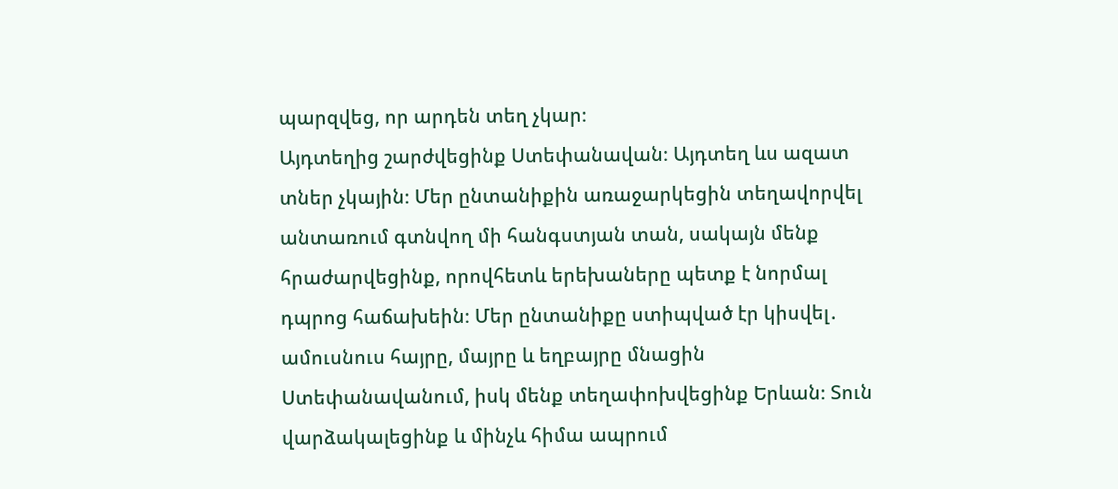պարզվեց, որ արդեն տեղ չկար։
Այդտեղից շարժվեցինք Ստեփանավան։ Այդտեղ ևս ազատ տներ չկային։ Մեր ընտանիքին առաջարկեցին տեղավորվել անտառում գտնվող մի հանգստյան տան, սակայն մենք հրաժարվեցինք, որովհետև երեխաները պետք է նորմալ դպրոց հաճախեին։ Մեր ընտանիքը ստիպված էր կիսվել․ ամուսնուս հայրը, մայրը և եղբայրը մնացին Ստեփանավանում, իսկ մենք տեղափոխվեցինք Երևան։ Տուն վարձակալեցինք և մինչև հիմա ապրում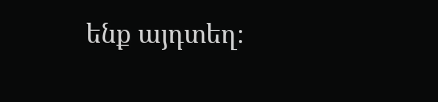ենք այդտեղ։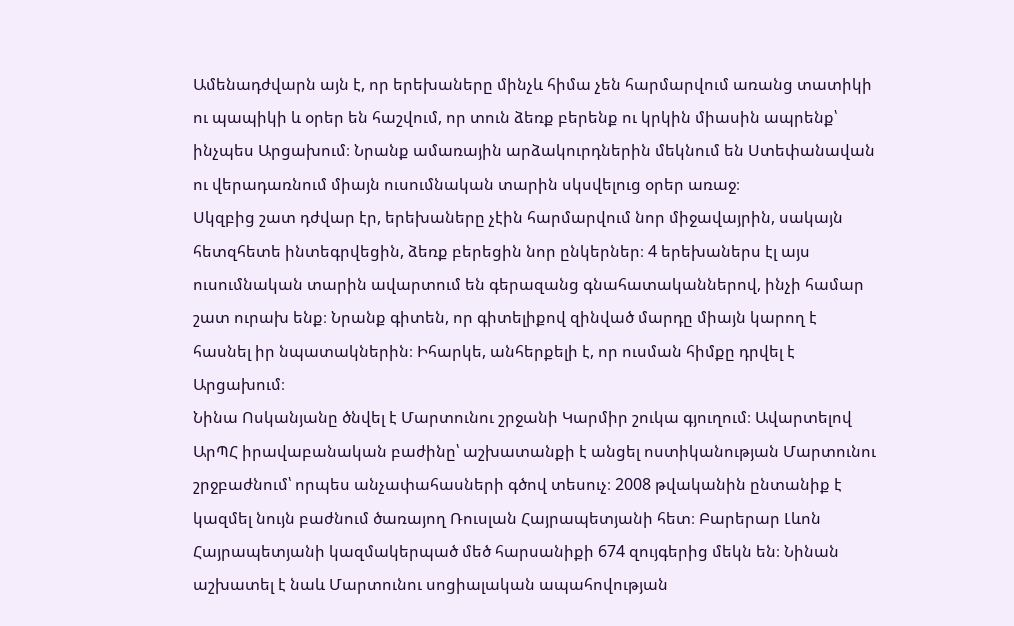Ամենադժվարն այն է, որ երեխաները մինչև հիմա չեն հարմարվում առանց տատիկի ու պապիկի և օրեր են հաշվում, որ տուն ձեռք բերենք ու կրկին միասին ապրենք՝ ինչպես Արցախում։ Նրանք ամառային արձակուրդներին մեկնում են Ստեփանավան ու վերադառնում միայն ուսումնական տարին սկսվելուց օրեր առաջ։
Սկզբից շատ դժվար էր, երեխաները չէին հարմարվում նոր միջավայրին, սակայն հետզհետե ինտեգրվեցին, ձեռք բերեցին նոր ընկերներ։ 4 երեխաներս էլ այս ուսումնական տարին ավարտում են գերազանց գնահատականներով, ինչի համար շատ ուրախ ենք։ Նրանք գիտեն, որ գիտելիքով զինված մարդը միայն կարող է հասնել իր նպատակներին։ Իհարկե, անհերքելի է, որ ուսման հիմքը դրվել է Արցախում։
Նինա Ոսկանյանը ծնվել է Մարտունու շրջանի Կարմիր շուկա գյուղում։ Ավարտելով ԱրՊՀ իրավաբանական բաժինը՝ աշխատանքի է անցել ոստիկանության Մարտունու շրջբաժնում՝ որպես անչափահասների գծով տեսուչ։ 2008 թվականին ընտանիք է կազմել նույն բաժնում ծառայող Ռուսլան Հայրապետյանի հետ։ Բարերար Լևոն Հայրապետյանի կազմակերպած մեծ հարսանիքի 674 զույգերից մեկն են։ Նինան աշխատել է նաև Մարտունու սոցիալական ապահովության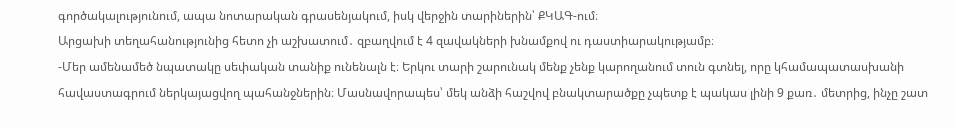գործակալությունում, ապա նոտարական գրասենյակում, իսկ վերջին տարիներին՝ ՔԿԱԳ-ում։
Արցախի տեղահանությունից հետո չի աշխատում․ զբաղվում է 4 զավակների խնամքով ու դաստիարակությամբ։
-Մեր ամենամեծ նպատակը սեփական տանիք ունենալն է։ Երկու տարի շարունակ մենք չենք կարողանում տուն գտնել, որը կհամապատասխանի հավաստագրում ներկայացվող պահանջներին։ Մասնավորապես՝ մեկ անձի հաշվով բնակտարածքը չպետք է պակաս լինի 9 քառ․ մետրից, ինչը շատ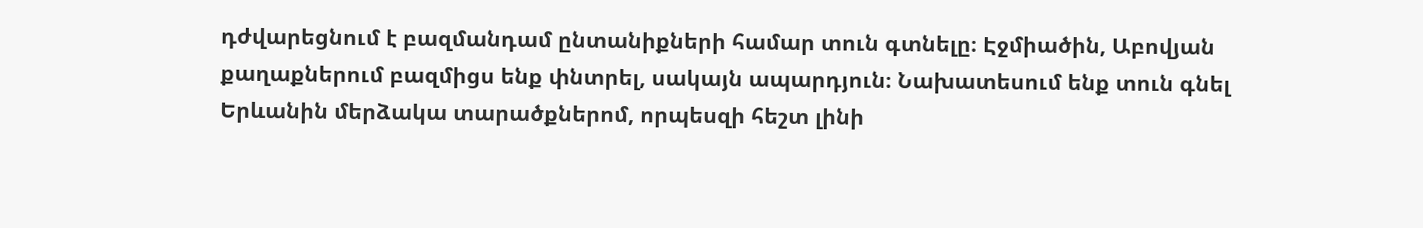դժվարեցնում է բազմանդամ ընտանիքների համար տուն գտնելը։ Էջմիածին, Աբովյան քաղաքներում բազմիցս ենք փնտրել, սակայն ապարդյուն։ Նախատեսում ենք տուն գնել Երևանին մերձակա տարածքներոմ, որպեսզի հեշտ լինի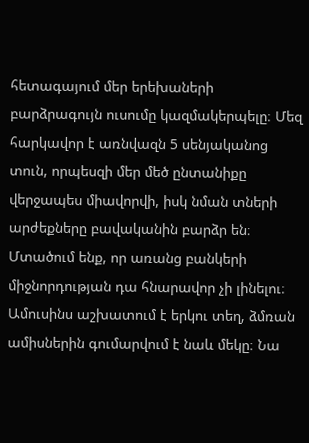հետագայում մեր երեխաների բարձրագույն ուսումը կազմակերպելը։ Մեզ հարկավոր է առնվազն 5 սենյականոց տուն, որպեսզի մեր մեծ ընտանիքը վերջապես միավորվի, իսկ նման տների արժեքները բավականին բարձր են։ Մտածում ենք, որ առանց բանկերի միջնորդության դա հնարավոր չի լինելու։
Ամուսինս աշխատում է երկու տեղ, ձմռան ամիսներին գումարվում է նաև մեկը։ Նա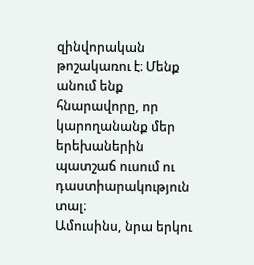զինվորական թոշակառու է։ Մենք անում ենք հնարավորը, որ կարողանանք մեր երեխաներին պատշաճ ուսում ու դաստիարակություն տալ։
Ամուսինս, նրա երկու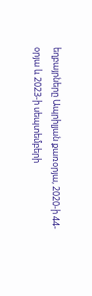եղբայրները Ապրիլյան քառօրյա, 2020-ի 44-օրյա և 2023-ի սեպտեմբերի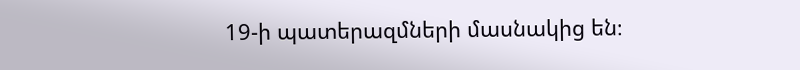19-ի պատերազմների մասնակից են։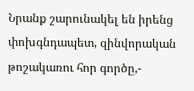Նրանք շարունակել են իրենց փոխգնդապետ, զինվորական թոշակառու հոր գործը,-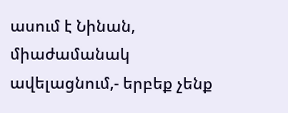ասում է Նինան, միաժամանակ ավելացնում,- երբեք չենք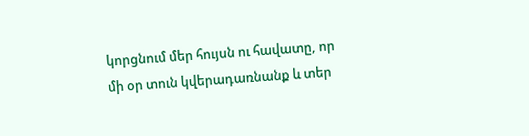կորցնում մեր հույսն ու հավատը, որ մի օր տուն կվերադառնանք և տեր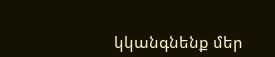կկանգնենք մեր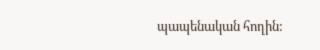պապենական հողին: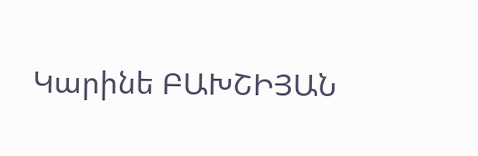Կարինե ԲԱԽՇԻՅԱՆ